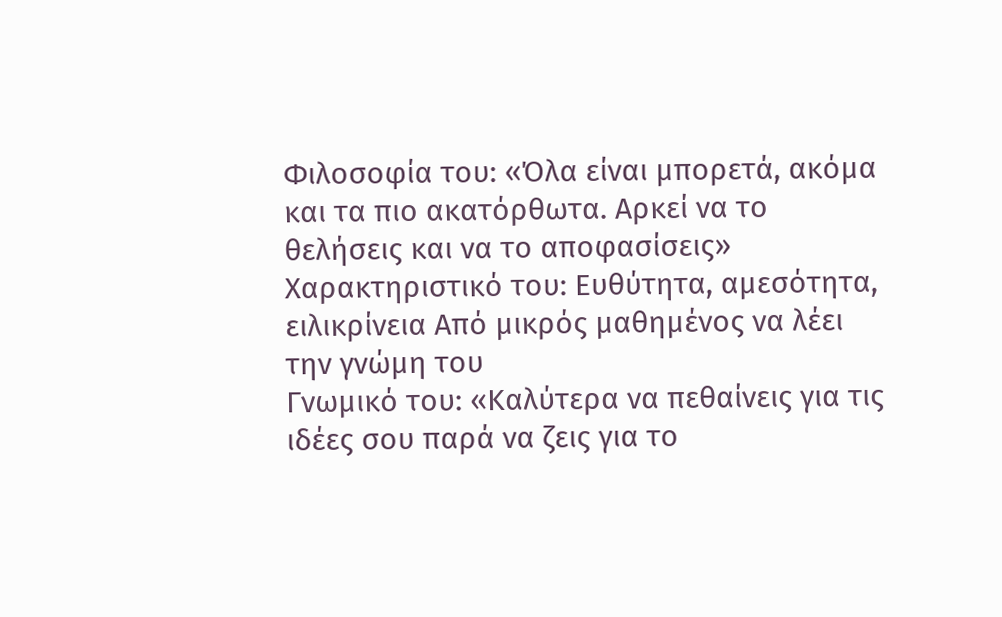Φιλοσοφία του: «Όλα είναι μπορετά, ακόμα και τα πιο ακατόρθωτα. Αρκεί να το θελήσεις και να το αποφασίσεις»
Χαρακτηριστικό του: Ευθύτητα, αμεσότητα, ειλικρίνεια Από μικρός μαθημένος να λέει την γνώμη του
Γνωμικό του: «Καλύτερα να πεθαίνεις για τις ιδέες σου παρά να ζεις για το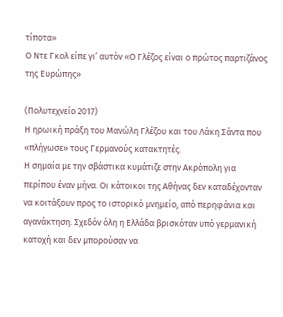τίποτα»
Ο Ντε Γκολ είπε γι’ αυτόν «Ο Γλέζος είναι ο πρώτος παρτιζάνος της Ευρώπης»

(Πολυτεχνείο 2017)
Η ηρωική πράξη του Μανώλη Γλέζου και του Λάκη Σάντα που «πλήγωσε» τους Γερμανούς κατακτητές.
Η σημαία με την σβάστικα κυμάτιζε στην Ακρόπολη για περίπου έναν μήνα. Οι κάτοικοι της Αθήνας δεν καταδέχονταν να κοιτάξουν προς το ιστορικό μνημείο, από περηφάνια και αγανάκτηση. Σχεδόν όλη η Ελλάδα βρισκόταν υπό γερμανική κατοχή και δεν μπορούσαν να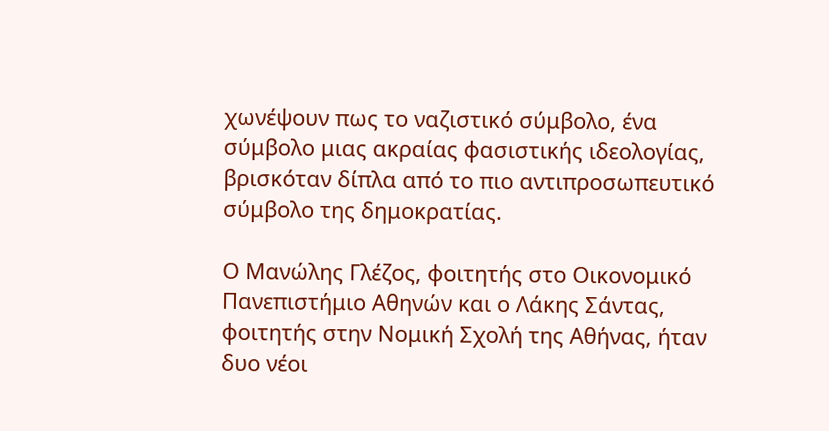χωνέψουν πως το ναζιστικό σύμβολο, ένα σύμβολο μιας ακραίας φασιστικής ιδεολογίας, βρισκόταν δίπλα από το πιο αντιπροσωπευτικό σύμβολο της δημοκρατίας.

Ο Μανώλης Γλέζος, φοιτητής στο Οικονομικό Πανεπιστήμιο Αθηνών και ο Λάκης Σάντας, φοιτητής στην Νομική Σχολή της Αθήνας, ήταν δυο νέοι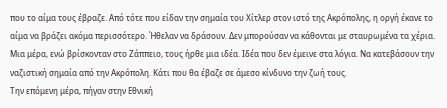που το αίμα τους έβραζε. Από τότε που είδαν την σημαία του Χίτλερ στον ιστό της Ακρόπολης, η οργή έκανε το αίμα να βράζει ακόμα περισσότερο. Ήθελαν να δράσουν. Δεν μπορούσαν να κάθονται με σταυρωμένα τα χέρια.
Μια μέρα, ενώ βρίσκονταν στο Ζάππειο, τους ήρθε μια ιδέα. Ιδέα που δεν έμεινε στα λόγια. Να κατεβάσουν την ναζιστική σημαία από την Ακρόπολη. Κάτι που θα έβαζε σε άμεσο κίνδυνο την ζωή τους.
Την επόμενη μέρα, πήγαν στην Εθνική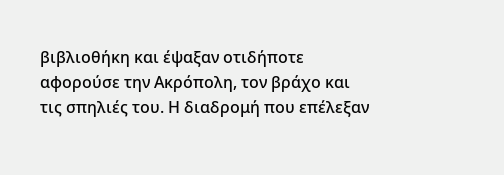βιβλιοθήκη και έψαξαν οτιδήποτε αφορούσε την Ακρόπολη, τον βράχο και τις σπηλιές του. Η διαδρομή που επέλεξαν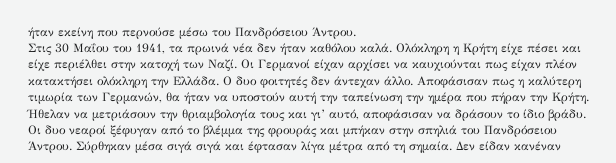ήταν εκείνη που περνούσε μέσω του Πανδρόσειου Άντρου.
Στις 30 Μαΐου του 1941, τα πρωινά νέα δεν ήταν καθόλου καλά. Ολόκληρη η Κρήτη είχε πέσει και είχε περιέλθει στην κατοχή των Ναζί. Οι Γερμανοί είχαν αρχίσει να καυχιούνται πως είχαν πλέον κατακτήσει ολόκληρη την Ελλάδα. Ο δυο φοιτητές δεν άντεχαν άλλο. Αποφάσισαν πως η καλύτερη τιμωρία των Γερμανών, θα ήταν να υποστούν αυτή την ταπείνωση την ημέρα που πήραν την Κρήτη. Ήθελαν να μετριάσουν την θριαμβολογία τους και γι’ αυτό, αποφάσισαν να δράσουν το ίδιο βράδυ.
Οι δυο νεαροί ξέφυγαν από το βλέμμα της φρουράς και μπήκαν στην σπηλιά του Πανδρόσειου Άντρου. Σύρθηκαν μέσα σιγά σιγά και έφτασαν λίγα μέτρα από τη σημαία. Δεν είδαν κανέναν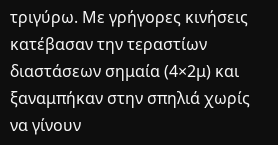τριγύρω. Με γρήγορες κινήσεις κατέβασαν την τεραστίων διαστάσεων σημαία (4×2μ) και ξαναμπήκαν στην σπηλιά χωρίς να γίνουν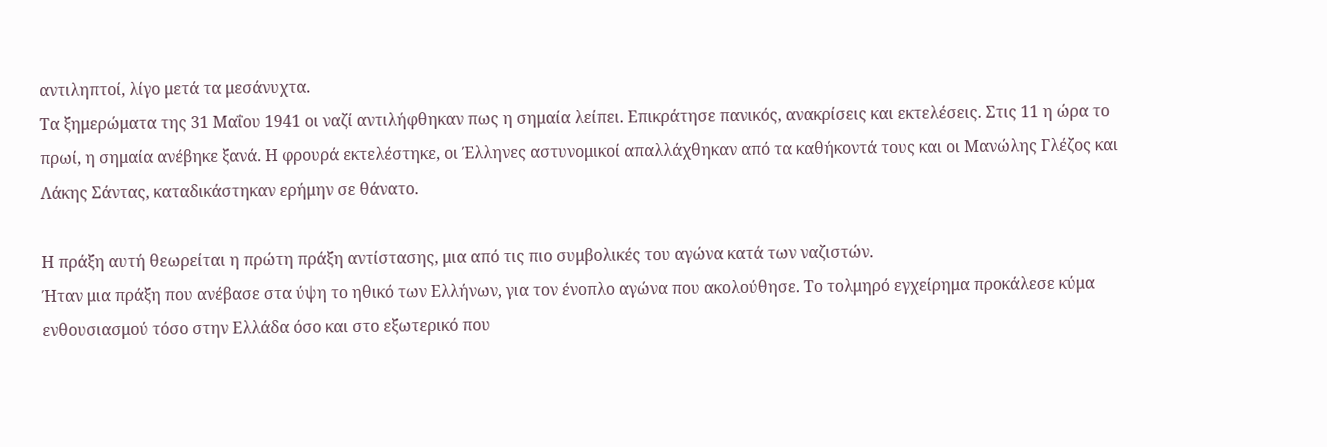αντιληπτοί, λίγο μετά τα μεσάνυχτα.
Τα ξημερώματα της 31 Μαΐου 1941 οι ναζί αντιλήφθηκαν πως η σημαία λείπει. Επικράτησε πανικός, ανακρίσεις και εκτελέσεις. Στις 11 η ώρα το πρωί, η σημαία ανέβηκε ξανά. Η φρουρά εκτελέστηκε, οι Έλληνες αστυνομικοί απαλλάχθηκαν από τα καθήκοντά τους και οι Μανώλης Γλέζος και Λάκης Σάντας, καταδικάστηκαν ερήμην σε θάνατο.

Η πράξη αυτή θεωρείται η πρώτη πράξη αντίστασης, μια από τις πιο συμβολικές του αγώνα κατά των ναζιστών.
Ήταν μια πράξη που ανέβασε στα ύψη το ηθικό των Ελλήνων, για τον ένοπλο αγώνα που ακολούθησε. Το τολμηρό εγχείρημα προκάλεσε κύμα ενθουσιασμού τόσο στην Ελλάδα όσο και στο εξωτερικό που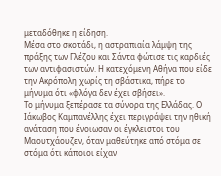μεταδόθηκε η είδηση.
Μέσα στο σκοτάδι, η αστραπιαία λάμψη της πράξης των Γλέζου και Σάντα φώτισε τις καρδιές των αντιφασιστών. Η κατεχόμενη Αθήνα που είδε την Ακρόπολη χωρίς τη σβάστικα, πήρε το μήνυμα ότι «φλόγα δεν έχει σβήσει».
Το μήνυμα ξεπέρασε τα σύνορα της Ελλάδας. Ο Ιάκωβος Καμπανέλλης έχει περιγράψει την ηθική ανάταση που ένοιωσαν οι έγκλειστοι του Μαουτχάουζεν, όταν μαθεύτηκε από στόμα σε στόμα ότι κάποιοι είχαν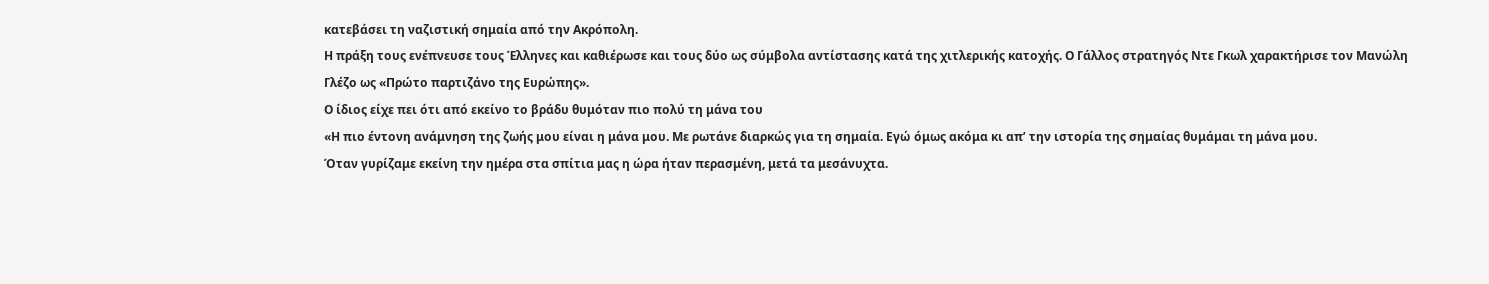κατεβάσει τη ναζιστική σημαία από την Ακρόπολη.
Η πράξη τους ενέπνευσε τους Έλληνες και καθιέρωσε και τους δύο ως σύμβολα αντίστασης κατά της χιτλερικής κατοχής. Ο Γάλλος στρατηγός Ντε Γκωλ χαρακτήρισε τον Μανώλη Γλέζο ως «Πρώτο παρτιζάνο της Ευρώπης».
Ο ίδιος είχε πει ότι από εκείνο το βράδυ θυμόταν πιο πολύ τη μάνα του
«Η πιο έντονη ανάμνηση της ζωής μου είναι η μάνα μου. Με ρωτάνε διαρκώς για τη σημαία. Εγώ όμως ακόμα κι απ’ την ιστορία της σημαίας θυμάμαι τη μάνα μου.
Όταν γυρίζαμε εκείνη την ημέρα στα σπίτια μας η ώρα ήταν περασμένη, μετά τα μεσάνυχτα.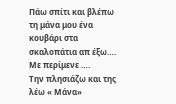Πάω σπίτι και βλέπω τη μάνα μου ένα κουβάρι στα σκαλοπάτια απ έξω….
Με περίμενε ….
Την πλησιάζω και της λέω « Μάνα»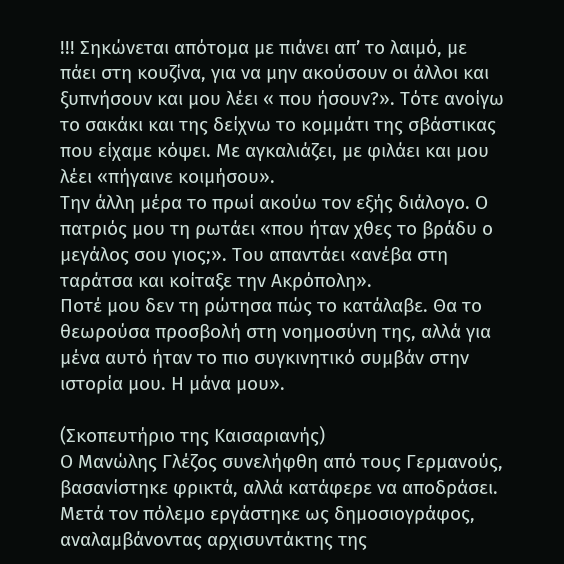!!! Σηκώνεται απότομα με πιάνει απ’ το λαιμό, με πάει στη κουζίνα, για να μην ακούσουν οι άλλοι και ξυπνήσουν και μου λέει « που ήσουν?». Τότε ανοίγω το σακάκι και της δείχνω το κομμάτι της σβάστικας που είχαμε κόψει. Με αγκαλιάζει, με φιλάει και μου λέει «πήγαινε κοιμήσου».
Την άλλη μέρα το πρωί ακούω τον εξής διάλογο. Ο πατριός μου τη ρωτάει «που ήταν χθες το βράδυ ο μεγάλος σου γιος;». Του απαντάει «ανέβα στη ταράτσα και κοίταξε την Ακρόπολη».
Ποτέ μου δεν τη ρώτησα πώς το κατάλαβε. Θα το θεωρούσα προσβολή στη νοημοσύνη της, αλλά για μένα αυτό ήταν το πιο συγκινητικό συμβάν στην ιστορία μου. Η μάνα μου».

(Σκοπευτήριο της Καισαριανής)
Ο Μανώλης Γλέζος συνελήφθη από τους Γερμανούς, βασανίστηκε φρικτά, αλλά κατάφερε να αποδράσει.
Μετά τον πόλεμο εργάστηκε ως δημοσιογράφος, αναλαμβάνοντας αρχισυντάκτης της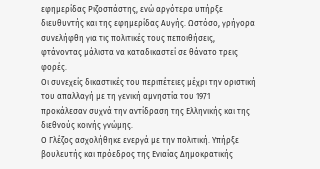εφημερίδας Ριζοσπάστης, ενώ αργότερα υπήρξε διευθυντής και της εφημερίδας Αυγής. Ωστόσο, γρήγορα συνελήφθη για τις πολιτικές τους πεποιθήσεις, φτάνοντας μάλιστα να καταδικαστεί σε θάνατο τρεις φορές.
Οι συνεχείς δικαστικές του περιπέτειες μέχρι την οριστική του απαλλαγή με τη γενική αμνηστία του 1971 προκάλεσαν συχνά την αντίδραση της Ελληνικής και της διεθνούς κοινής γνώμης.
Ο Γλέζος ασχολήθηκε ενεργά με την πολιτική. Υπήρξε βουλευτής και πρόεδρος της Ενιαίας Δημοκρατικής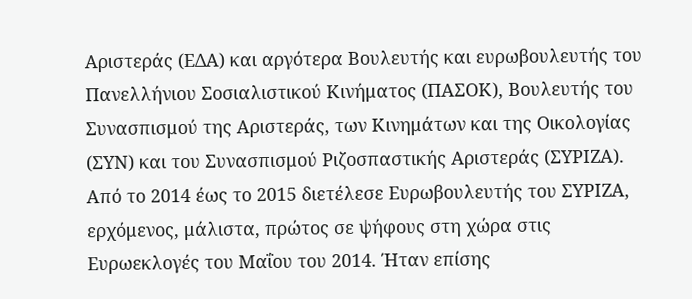Αριστεράς (ΕΔΑ) και αργότερα Bουλευτής και ευρωβουλευτής του Πανελλήνιου Σοσιαλιστικού Κινήματος (ΠΑΣΟΚ), Bουλευτής του Συνασπισμού της Αριστεράς, των Κινημάτων και της Οικολογίας (ΣΥΝ) και του Συνασπισμού Ριζοσπαστικής Αριστεράς (ΣΥΡΙΖΑ).
Από το 2014 έως το 2015 διετέλεσε Eυρωβουλευτής του ΣΥΡΙΖΑ, ερχόμενος, μάλιστα, πρώτος σε ψήφους στη χώρα στις Ευρωεκλογές του Μαΐου του 2014. Ήταν επίσης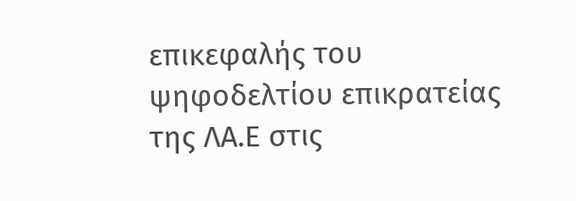επικεφαλής του ψηφοδελτίου επικρατείας της ΛΑ.Ε στις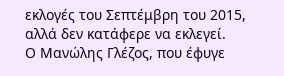εκλογές του Σεπτέμβρη του 2015, αλλά δεν κατάφερε να εκλεγεί.
Ο Μανώλης Γλέζος, που έφυγε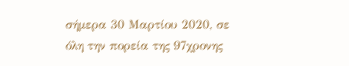σήμερα 30 Μαρτίου 2020, σε όλη την πορεία της 97χρονης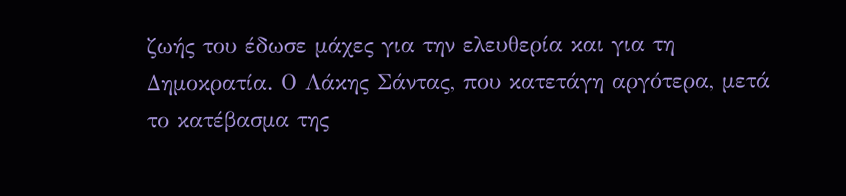ζωής του έδωσε μάχες για την ελευθερία και για τη Δημοκρατία. Ο Λάκης Σάντας, που κατετάγη αργότερα, μετά το κατέβασμα της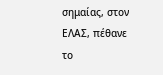σημαίας, στον ΕΛΑΣ, πέθανε το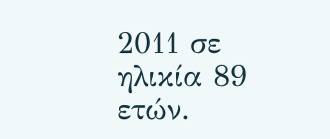2011 σε ηλικία 89 ετών.